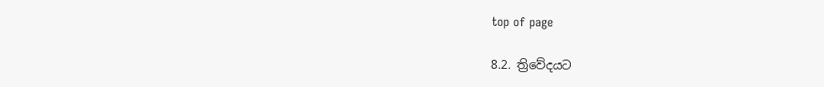top of page

8.2. ත්‍රිවේදයට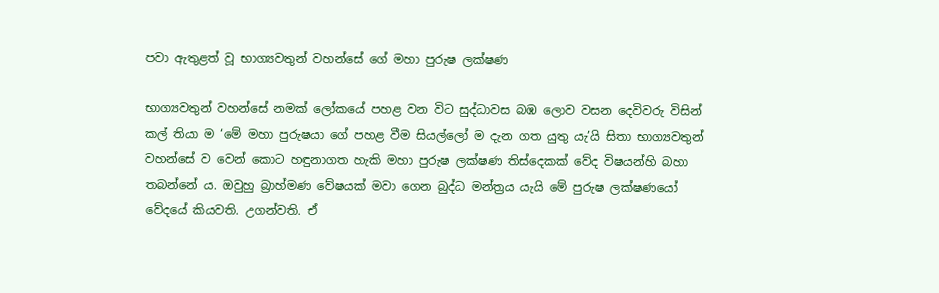පවා ඇතුළත් වූ භාග්‍යවතුන් වහන්සේ ගේ මහා පුරුෂ ලක්ෂණ

භාග්‍යවතුන් වහන්සේ නමක් ලෝකයේ පහළ වන විට සුද්ධාවස බඹ ලොව වසන දෙවිවරු විසින් කල් තියා ම ‘මේ මහා පුරුෂයා ගේ පහළ වීම සියල්ලෝ ම දැන ගත යුතු යැ’යි සිතා භාග්‍යවතුන් වහන්සේ ව වෙන් කොට හඳුනාගත හැකි මහා පුරුෂ ලක්ෂණ තිස්දෙකක් වේද විෂයන්හි බහා තබන්නේ ය. ඔවුහු බ්‍රාහ්මණ වේෂයක් මවා ගෙන බුද්ධ මන්ත්‍රය යැයි මේ පුරුෂ ලක්ෂණයෝ වේදයේ කියවති. උගන්වති. ඒ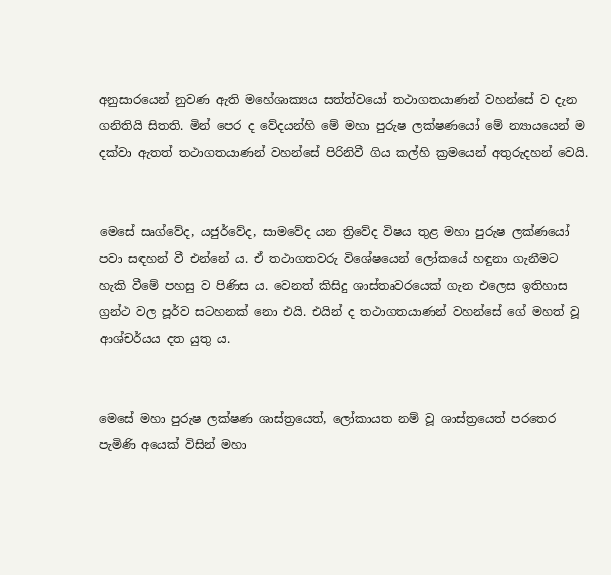අනුසාරයෙන් නුවණ ඇති මහේශාක්‍යය සත්ත්වයෝ තථාගතයාණන් වහන්සේ ව දැන ගනිතියි සිතති. මින් පෙර ද වේදයන්හි මේ මහා පුරුෂ ලක්ෂණයෝ මේ න්‍යායයෙන් ම දක්වා ඇතත් තථාගතයාණන් වහන්සේ පිරිනිවී ගිය කල්හි ක්‍රමයෙන් අතුරුදහන් වෙයි.


මෙසේ සෘග්වේද, යජුර්වේද, සාමවේද යන ත්‍රිවේද විෂය තුළ මහා පුරුෂ ලක්ණයෝ පවා සඳහන් වී එන්නේ ය. ඒ තථාගතවරු විශේෂයෙන් ලෝකයේ හඳුනා ගැනීමට හැකි වීමේ පහසු ව පිණිස ය. වෙනත් කිසිදු ශාස්තෘවරයෙක් ගැන එලෙස ඉතිහාස ග්‍රන්ථ වල පූර්ව සටහනක් නො එයි. එයින් ද තථාගතයාණන් වහන්සේ ගේ මහත් වූ ආශ්චර්යය දත යුතු ය.


මෙසේ මහා පුරුෂ ලක්ෂණ ශාස්ත්‍රයෙත්, ලෝකායත නම් වූ ශාස්ත්‍රයෙත් පරතෙර පැමිණි අයෙක් විසින් මහා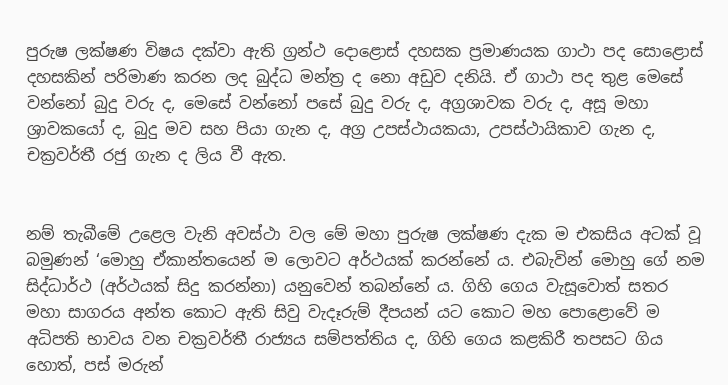පුරුෂ ලක්ෂණ විෂය දක්වා ඇති ග්‍රන්ථ දොළොස් දහසක ප්‍රමාණයක ගාථා පද සොළොස් දහසකින් පරිමාණ කරන ලද බුද්ධ මන්ත්‍ර ද නො අඩුව දනියි. ඒ ගාථා පද තුළ මෙසේ වන්නෝ බුදු වරු ද, මෙසේ වන්නෝ පසේ බුදු වරු ද, අග්‍රශාවක වරු ද, අසූ මහා ශ්‍රාවකයෝ ද, බුදු මව සහ පියා ගැන ද, අග්‍ර උපස්ථායකයා, උපස්ථායිකාව ගැන ද, චක්‍රවර්තී රජු ගැන ද ලිය වී ඇත.


නම් තැබීමේ උළෙල වැනි අවස්ථා වල මේ මහා පුරුෂ ලක්ෂණ දැක ම එකසිය අටක් වූ බමුණන් ‘මොහු ඒකාන්තයෙන් ම ලොවට අර්ථයක් කරන්නේ ය. එබැවින් මොහු ගේ නම සිද්ධාර්ථ (අර්ථයක් සිදු කරන්නා) යනුවෙන් තබන්නේ ය. ගිහි ගෙය වැසූවොත් සතර මහා සාගරය අන්ත කොට ඇති සිවු වැදෑරුම් දීපයන් යට කොට මහ පොළොවේ ම අධිපති භාවය වන චක්‍රවර්තී රාජ්‍යය සම්පත්තිය ද, ගිහි ගෙය කළකිරී තපසට ගිය හොත්, පස් මරුන්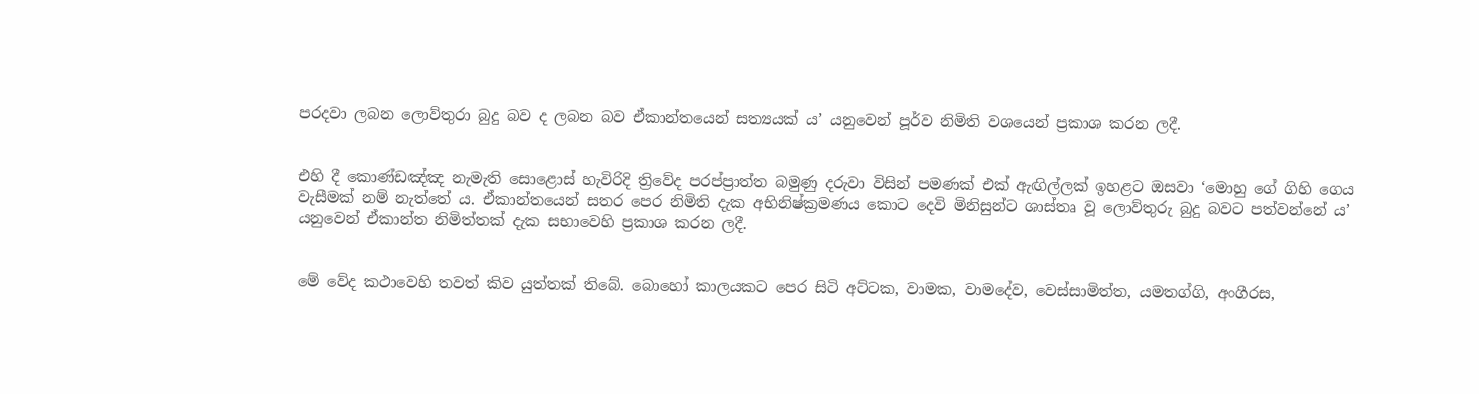පරදවා ලබන ලොව්තුරා බුදු බව ද ලබන බව ඒකාන්තයෙන් සත්‍යයක් ය’ යනුවෙන් පූර්ව නිමිති වශයෙන් ප්‍රකාශ කරන ලදී.


එහි දී කොණ්ඩඤ්ඤ නැමැති සොළොස් හැවිරිදි ත්‍රිවේද පරප්ප්‍රාත්ත බමුණු දරුවා විසින් පමණක් එක් ඇඟිල්ලක් ඉහළට ඔසවා ‘මොහු ගේ ගිහි ගෙය වැසීමක් නම් නැත්තේ ය. ඒකාන්තයෙන් සතර පෙර නිමිති දැක අභිනිෂ්ක්‍රමණය කොට දෙවි මිනිසුන්ට ශාස්තෘ වූ ලොව්තුරු බුදු බවට පත්වන්නේ ය’ යනුවෙන් ඒකාන්ත නිමිත්තක් දැක සභාවෙහි ප්‍රකාශ කරන ලදී.


මේ වේද කථාවෙහි තවත් කිව යුත්තක් තිබේ. බොහෝ කාලයකට පෙර සිටි අට්ටක, වාමක, වාමදේව, වෙස්සාමිත්ත, යමතග්ගි, අංගීරස,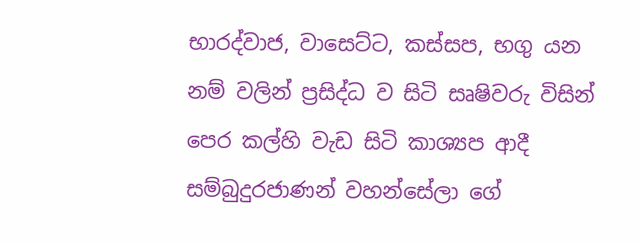භාරද්වාජ, වාසෙට්ට, කස්සප, භගු යන නම් වලින් ප්‍රසිද්ධ ව සිටි සෘෂිවරු විසින් පෙර කල්හි වැඩ සිටි කාශ්‍යප ආදී සම්බුදුරජාණන් වහන්සේලා ගේ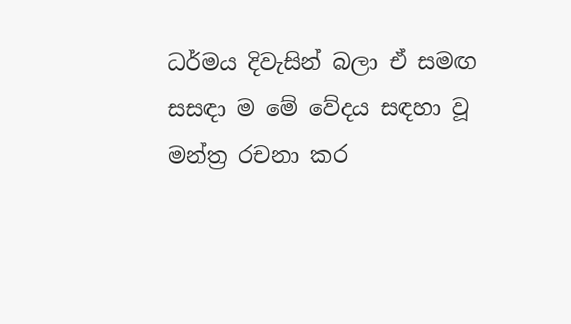ධර්මය දිවැසින් බලා ඒ සමඟ සසඳා ම මේ වේදය සඳහා වූ මන්ත්‍ර රචනා කර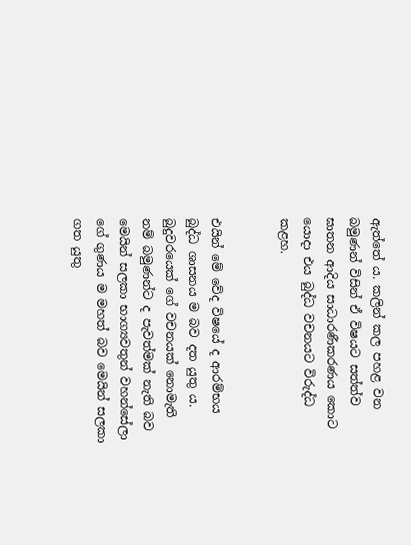ඇත්තේ ය. කලින් කල පහළ වන බමුණන් විසින් ඒ විෂයට සත්ත්ව ඝාතන ආදිය සාධාරණීකරණය කොට යොදා එය බුද්ධ වචනයට විරුද්ධ කළහ.


එයින් මේ වේද විෂයේ ද ආරම්භය බුද්ධ ශාසනය ම බව දත යුතු ය. බුදුවරයෙක් ගේ වචනයක් නොමැති නම් බමුණන්ට ද පැවත්මක් නැති බව මෙයින් සලකා භාග්‍යවතුන් වහන්සේලා ගේ ගුණය ම මහත් බව මෙයින් සලකා ගත යුතු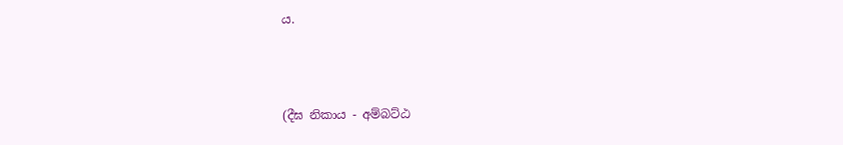ය.



(දීඝ නිකාය - අම්බට්ඨ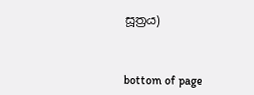සූත්‍රය)



bottom of page